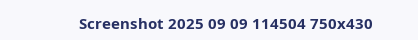Screenshot 2025 09 09 114504 750x430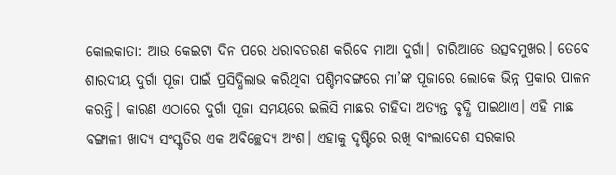କୋଲକାତା: ଆଉ କେଇଟା ଦିନ ପରେ ଧରାବତରଣ କରିବେ ମାଆ ଦୁର୍ଗା। ଚାରିଆଡେ ଉତ୍ସବମୁଖର। ତେବେ ଶାରଦୀୟ ଦୁର୍ଗା ପୂଜା ପାଇଁ ପ୍ରସିଦ୍ଧିଲାଭ କରିଥିବା ପଶ୍ଚିମବଙ୍ଗରେ ମା’ଙ୍କ ପୂଜାରେ ଲୋକେ ଭିନ୍ନ ପ୍ରକାର ପାଳନ କରନ୍ତି। କାରଣ ଏଠାରେ ଦୁର୍ଗା ପୂଜା ସମୟରେ ଇଲିସି ମାଛର ଚାହିଦା ଅତ୍ୟନ୍ତ ବୃଦ୍ଧି ପାଇଥାଏ। ଏହି ମାଛ ବଙ୍ଗାଳୀ ଖାଦ୍ୟ ସଂସ୍କୃତିର ଏକ ଅବିଚ୍ଛେଦ୍ୟ ଅଂଶ। ଏହାକୁ ଦୃଷ୍ଟିରେ ରଖି ବାଂଲାଦେଶ ସରକାର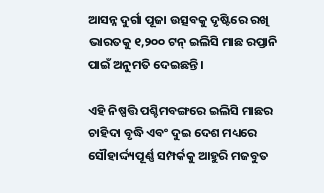ଆସନ୍ନ ଦୁର୍ଗା ପୂଜା ଉତ୍ସବକୁ ଦୃଷ୍ଟିରେ ରଖି ଭାରତକୁ ୧,୨୦୦ ଟନ୍‌ ଇଲିସି ମାଛ ରପ୍ତାନି ପାଇଁ ଅନୁମତି ଦେଇଛନ୍ତି।

ଏହି ନିଷ୍ପତ୍ତି ପଶ୍ଚିମବଙ୍ଗରେ ଇଲିସି ମାଛର ଚାହିଦା ବୃଦ୍ଧି ଏବଂ ଦୁଇ ଦେଶ ମଧ୍ୟରେ ସୌହାର୍ଦ୍ଦ୍ୟପୂର୍ଣ୍ଣ ସମ୍ପର୍କକୁ ଆହୁରି ମଜବୁତ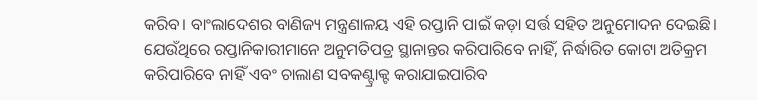କରିବ। ବାଂଲାଦେଶର ବାଣିଜ୍ୟ ମନ୍ତ୍ରଣାଳୟ ଏହି ରପ୍ତାନି ପାଇଁ କଡ଼ା ସର୍ତ୍ତ ସହିତ ଅନୁମୋଦନ ଦେଇଛି। ଯେଉଁଥିରେ ରପ୍ତାନିକାରୀମାନେ ଅନୁମତିପତ୍ର ସ୍ଥାନାନ୍ତର କରିପାରିବେ ନାହିଁ, ନିର୍ଦ୍ଧାରିତ କୋଟା ଅତିକ୍ରମ କରିପାରିବେ ନାହିଁ ଏବଂ ଚାଲାଣ ସବକଣ୍ଟ୍ରାକ୍ଟ କରାଯାଇପାରିବ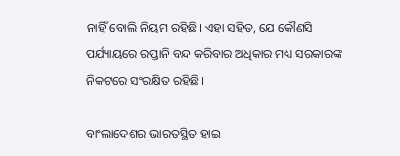ନାହିଁ ବୋଲି ନିୟମ ରହିଛି। ଏହା ସହିତ, ଯେ କୌଣସି ପର୍ଯ୍ୟାୟରେ ରପ୍ତାନି ବନ୍ଦ କରିବାର ଅଧିକାର ମଧ୍ୟ ସରକାରଙ୍କ ନିକଟରେ ସଂରକ୍ଷିତ ରହିଛି।

ବାଂଲାଦେଶର ଭାରତସ୍ଥିତ ହାଇ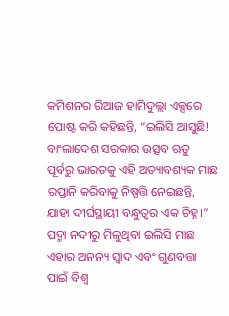କମିଶନର ରିଆଜ ହାମିଦୁଲ୍ଲା ଏକ୍ସରେ ପୋଷ୍ଟ କରି କହିଛନ୍ତି, “ଇଲିସି ଆସୁଛି! ବାଂଲାଦେଶ ସରକାର ଉତ୍ସବ ଋତୁ ପୂର୍ବରୁ ଭାରତକୁ ଏହି ଅତ୍ୟାବଶ୍ୟକ ମାଛ ରପ୍ତାନି କରିବାକୁ ନିଷ୍ପତ୍ତି ନେଇଛନ୍ତି, ଯାହା ଦୀର୍ଘସ୍ଥାୟୀ ବନ୍ଧୁତ୍ୱର ଏକ ଚିହ୍ନ।” ପଦ୍ମା ନଦୀରୁ ମିଳୁଥିବା ଇଲିସି ମାଛ ଏହାର ଅନନ୍ୟ ସ୍ୱାଦ ଏବଂ ଗୁଣବତ୍ତା ପାଇଁ ବିଶ୍ୱ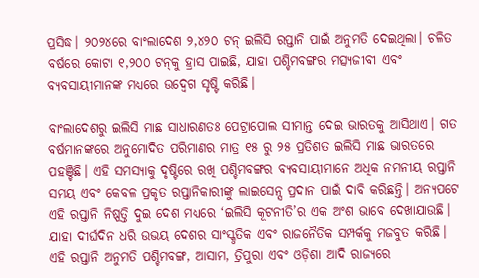ପ୍ରସିଦ୍ଧ। ୨୦୨୪ରେ ବାଂଲାଦେଶ ୨,୪୨୦ ଟନ୍‌ ଇଲିସି ରପ୍ତାନି ପାଇଁ ଅନୁମତି ଦେଇଥିଲା। ଚଳିତ ବର୍ଷରେ କୋଟା ୧,୨୦୦ ଟନ୍‌କୁ ହ୍ରାସ ପାଇଛି, ଯାହା ପଶ୍ଚିମବଙ୍ଗର ମତ୍ସ୍ୟଜୀବୀ ଏବଂ ବ୍ୟବସାୟୀମାନଙ୍କ ମଧ୍ୟରେ ଉଦ୍ବେଗ ସୃଷ୍ଟି କରିଛି।

ବାଂଲାଦେଶରୁ ଇଲିସି ମାଛ ସାଧାରଣତଃ ପେଟ୍ରାପୋଲ ସୀମାନ୍ତ ଦେଇ ଭାରତକୁ ଆସିଥାଏ। ଗତ ବର୍ଷମାନଙ୍କରେ ଅନୁମୋଦିତ ପରିମାଣର ମାତ୍ର ୧୫ ରୁ ୨୫ ପ୍ରତିଶତ ଇଲିସି ମାଛ ଭାରତରେ ପହଞ୍ଚିଛି। ଏହି ସମସ୍ୟାକୁ ଦୃଷ୍ଟିରେ ରଖି ପଶ୍ଚିମବଙ୍ଗର ବ୍ୟବସାୟୀମାନେ ଅଧିକ ନମନୀୟ ରପ୍ତାନି ସମୟ ଏବଂ କେବଳ ପ୍ରକୃତ ରପ୍ତାନିକାରୀଙ୍କୁ ଲାଇସେନ୍ସ ପ୍ରଦାନ ପାଇଁ ଦାବି କରିଛନ୍ତି। ଅନ୍ୟପଟେ ଏହି ରପ୍ତାନି ନିଷ୍ପତ୍ତି ଦୁଇ ଦେଶ ମଧ୍ୟରେ ‘ଇଲିସି କୂଟନୀତି’ର ଏକ ଅଂଶ ଭାବେ ଦେଖାଯାଉଛି। ଯାହା ଦୀର୍ଘଦିନ ଧରି ଉଭୟ ଦେଶର ସାଂସ୍କୃତିକ ଏବଂ ରାଜନୈତିକ ସମ୍ପର୍କକୁ ମଜବୁତ କରିଛି। ଏହି ରପ୍ତାନି ଅନୁମତି ପଶ୍ଚିମବଙ୍ଗ, ଆସାମ, ତ୍ରିପୁରା ଏବଂ ଓଡ଼ିଶା ଆଦି ରାଜ୍ୟରେ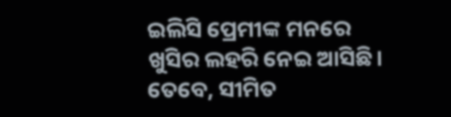ଇଲିସି ପ୍ରେମୀଙ୍କ ମନରେ ଖୁସିର ଲହରି ନେଇ ଆସିଛି। ତେବେ, ସୀମିତ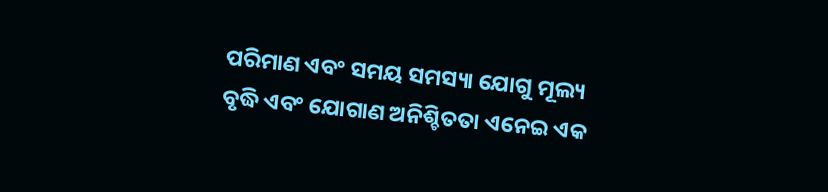ପରିମାଣ ଏବଂ ସମୟ ସମସ୍ୟା ଯୋଗୁ ମୂଲ୍ୟ ବୃଦ୍ଧି ଏବଂ ଯୋଗାଣ ଅନିଶ୍ଚିତତା ଏନେଇ ଏକ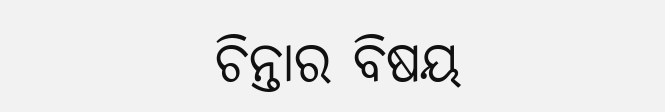ଚିନ୍ତାର ବିଷୟ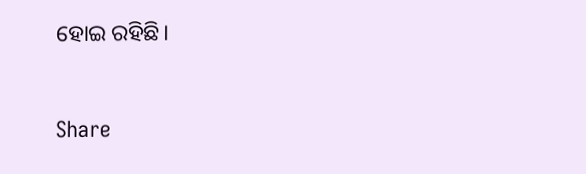ହୋଇ ରହିଛି।



Share